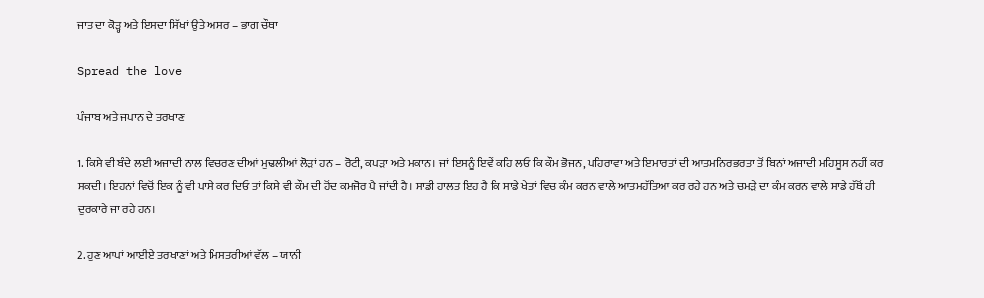ਜਾਤ ਦਾ ਕੋੜ੍ਹ ਅਤੇ ਇਸਦਾ ਸਿੱਖਾਂ ਉਤੇ ਅਸਰ – ਭਾਗ ਚੌਥਾ

Spread the love

ਪੰਜਾਬ ਅਤੇ ਜਪਾਨ ਦੇ ਤਰਖਾਣ

1. ਕਿਸੇ ਵੀ ਬੰਦੇ ਲਈ ਅਜਾਦੀ ਨਾਲ ਵਿਚਰਣ ਦੀਆਂ ਮੁਢਲੀਆਂ ਲੋੜਾਂ ਹਨ – ਰੋਟੀ, ਕਪੜਾ ਅਤੇ ਮਕਾਨ। ਜਾਂ ਇਸਨੂੰ ਇਵੇਂ ਕਹਿ ਲਓ ਕਿ ਕੌਮ ਭੋਜਨ, ਪਹਿਰਾਵਾ ਅਤੇ ਇਮਾਰਤਾਂ ਦੀ ਆਤਮਨਿਰਭਰਤਾ ਤੋਂ ਬਿਨਾਂ ਅਜਾਦੀ ਮਹਿਸੂਸ ਨਹੀਂ ਕਰ ਸਕਦੀ। ਇਹਨਾਂ ਵਿਚੋਂ ਇਕ ਨੂੰ ਵੀ ਪਾਸੇ ਕਰ ਦਿਓ ਤਾਂ ਕਿਸੇ ਵੀ ਕੌਮ ਦੀ ਹੋਂਦ ਕਮਜੋਰ ਪੈ ਜਾਂਦੀ ਹੈ। ਸਾਡੀ ਹਾਲਤ ਇਹ ਹੈ ਕਿ ਸਾਡੇ ਖੇਤਾਂ ਵਿਚ ਕੰਮ ਕਰਨ ਵਾਲੇ ਆਤਮਹੱਤਿਆ ਕਰ ਰਹੇ ਹਨ ਅਤੇ ਚਮੜੇ ਦਾ ਕੰਮ ਕਰਨ ਵਾਲੇ ਸਾਡੇ ਹੱਥੋਂ ਹੀ ਦੁਰਕਾਰੇ ਜਾ ਰਹੇ ਹਨ।

2. ਹੁਣ ਆਪਾਂ ਆਈਏ ਤਰਖਾਣਾਂ ਅਤੇ ਮਿਸਤਰੀਆਂ ਵੱਲ – ਯਾਨੀ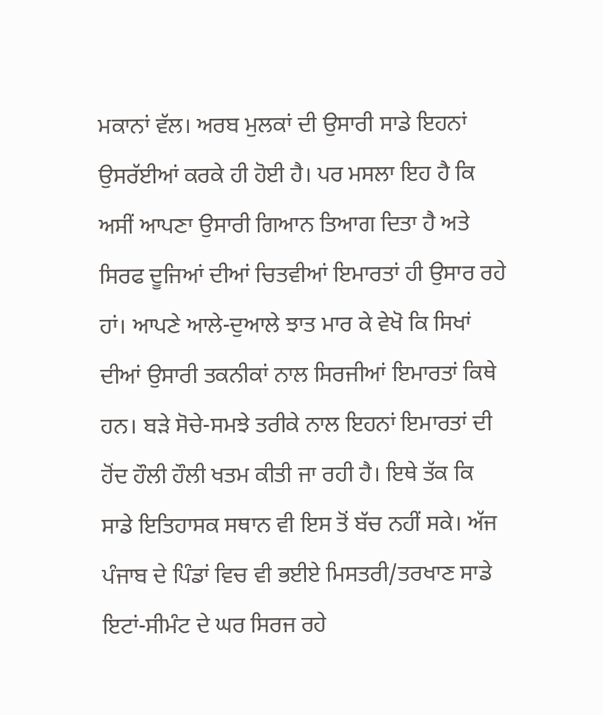ਮਕਾਨਾਂ ਵੱਲ। ਅਰਬ ਮੁਲਕਾਂ ਦੀ ਉਸਾਰੀ ਸਾਡੇ ਇਹਨਾਂ ਉਸਰੱਈਆਂ ਕਰਕੇ ਹੀ ਹੋਈ ਹੈ। ਪਰ ਮਸਲਾ ਇਹ ਹੈ ਕਿ ਅਸੀਂ ਆਪਣਾ ਉਸਾਰੀ ਗਿਆਨ ਤਿਆਗ ਦਿਤਾ ਹੈ ਅਤੇ ਸਿਰਫ ਦੂਜਿਆਂ ਦੀਆਂ ਚਿਤਵੀਆਂ ਇਮਾਰਤਾਂ ਹੀ ਉਸਾਰ ਰਹੇ ਹਾਂ। ਆਪਣੇ ਆਲੇ-ਦੁਆਲੇ ਝਾਤ ਮਾਰ ਕੇ ਵੇਖੋ ਕਿ ਸਿਖਾਂ ਦੀਆਂ ਉਸਾਰੀ ਤਕਨੀਕਾਂ ਨਾਲ ਸਿਰਜੀਆਂ ਇਮਾਰਤਾਂ ਕਿਥੇ ਹਨ। ਬੜੇ ਸੋਚੇ-ਸਮਝੇ ਤਰੀਕੇ ਨਾਲ ਇਹਨਾਂ ਇਮਾਰਤਾਂ ਦੀ ਹੋਂਦ ਹੌਲੀ ਹੌਲੀ ਖਤਮ ਕੀਤੀ ਜਾ ਰਹੀ ਹੈ। ਇਥੇ ਤੱਕ ਕਿ ਸਾਡੇ ਇਤਿਹਾਸਕ ਸਥਾਨ ਵੀ ਇਸ ਤੋਂ ਬੱਚ ਨਹੀਂ ਸਕੇ। ਅੱਜ ਪੰਜਾਬ ਦੇ ਪਿੰਡਾਂ ਵਿਚ ਵੀ ਭਈਏ ਮਿਸਤਰੀ/ਤਰਖਾਣ ਸਾਡੇ ਇਟਾਂ-ਸੀਮੰਟ ਦੇ ਘਰ ਸਿਰਜ ਰਹੇ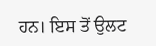ਹਨ। ਇਸ ਤੋਂ ਉਲਟ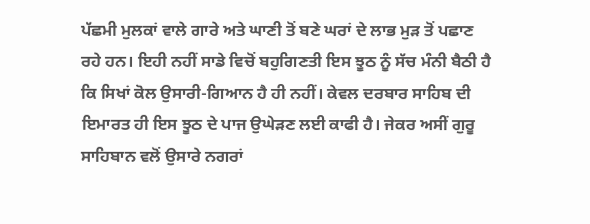ਪੱਛਮੀ ਮੁਲਕਾਂ ਵਾਲੇ ਗਾਰੇ ਅਤੇ ਘਾਣੀ ਤੋਂ ਬਣੇ ਘਰਾਂ ਦੇ ਲਾਭ ਮੁੜ ਤੋਂ ਪਛਾਣ ਰਹੇ ਹਨ। ਇਹੀ ਨਹੀਂ ਸਾਡੇ ਵਿਚੋਂ ਬਹੁਗਿਣਤੀ ਇਸ ਝੂਠ ਨੂੰ ਸੱਚ ਮੰਨੀ ਬੈਠੀ ਹੈ ਕਿ ਸਿਖਾਂ ਕੋਲ ਉਸਾਰੀ-ਗਿਆਨ ਹੈ ਹੀ ਨਹੀਂ। ਕੇਵਲ ਦਰਬਾਰ ਸਾਹਿਬ ਦੀ ਇਮਾਰਤ ਹੀ ਇਸ ਝੂਠ ਦੇ ਪਾਜ ਉਘੇੜਣ ਲਈ ਕਾਫੀ ਹੈ। ਜੇਕਰ ਅਸੀਂ ਗੁਰੂ ਸਾਹਿਬਾਨ ਵਲੋਂ ਉਸਾਰੇ ਨਗਰਾਂ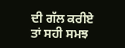ਦੀ ਗੱਲ ਕਰੀਏ ਤਾਂ ਸਹੀ ਸਮਝ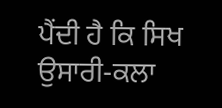ਪੈਂਦੀ ਹੈ ਕਿ ਸਿਖ ਉਸਾਰੀ-ਕਲਾ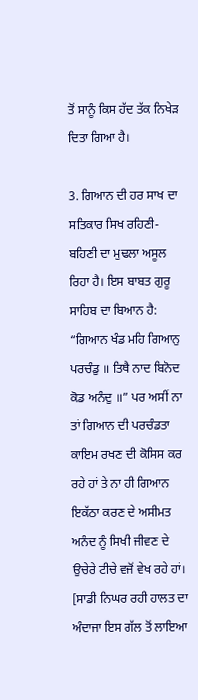ਤੋਂ ਸਾਨੂੰ ਕਿਸ ਹੱਦ ਤੱਕ ਨਿਖੇੜ ਦਿਤਾ ਗਿਆ ਹੈ।

3. ਗਿਆਨ ਦੀ ਹਰ ਸਾਖ ਦਾ ਸਤਿਕਾਰ ਸਿਖ ਰਹਿਣੀ-ਬਹਿਣੀ ਦਾ ਮੁਢਲਾ ਅਸੂਲ ਰਿਹਾ ਹੈ। ਇਸ ਬਾਬਤ ਗੁਰੂ ਸਾਹਿਬ ਦਾ ਬਿਆਨ ਹੈ: “ਗਿਆਨ ਖੰਡ ਮਹਿ ਗਿਆਨੁ ਪਰਚੰਡੁ ॥ ਤਿਥੈ ਨਾਦ ਬਿਨੋਦ ਕੋਡ ਅਨੰਦੁ ॥” ਪਰ ਅਸੀਂ ਨਾ ਤਾਂ ਗਿਆਨ ਦੀ ਪਰਚੰਡਤਾ ਕਾਇਮ ਰਖਣ ਦੀ ਕੋਸਿਸ ਕਰ ਰਹੇ ਹਾਂ ਤੇ ਨਾ ਹੀ ਗਿਆਨ ਇਕੱਠਾ ਕਰਣ ਦੇ ਅਸੀਮਤ ਅਨੰਦ ਨੂੰ ਸਿਖੀ ਜੀਵਣ ਦੇ ਉਚੇਰੇ ਟੀਚੇ ਵਜੋਂ ਵੇਖ ਰਹੇ ਹਾਂ। [ਸਾਡੀ ਨਿਘਰ ਰਹੀ ਹਾਲਤ ਦਾ ਅੰਦਾਜਾ ਇਸ ਗੱਲ ਤੋਂ ਲਾਇਆ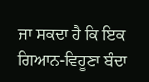ਜਾ ਸਕਦਾ ਹੈ ਕਿ ਇਕ ਗਿਆਨ-ਵਿਹੂਣਾ ਬੰਦਾ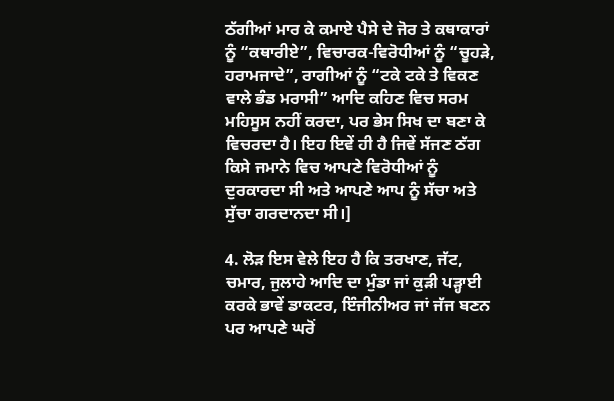ਠੱਗੀਆਂ ਮਾਰ ਕੇ ਕਮਾਏ ਪੈਸੇ ਦੇ ਜੋਰ ਤੇ ਕਥਾਕਾਰਾਂ ਨੂੰ “ਕਥਾਰੀਏ”, ਵਿਚਾਰਕ-ਵਿਰੋਧੀਆਂ ਨੂੰ “ਚੂਹੜੇ, ਹਰਾਮਜਾਦੇ”, ਰਾਗੀਆਂ ਨੂੰ “ਟਕੇ ਟਕੇ ਤੇ ਵਿਕਣ ਵਾਲੇ ਭੰਡ ਮਰਾਸੀ” ਆਦਿ ਕਹਿਣ ਵਿਚ ਸਰਮ ਮਹਿਸੂਸ ਨਹੀਂ ਕਰਦਾ, ਪਰ ਭੇਸ ਸਿਖ ਦਾ ਬਣਾ ਕੇ ਵਿਚਰਦਾ ਹੈ। ਇਹ ਇਵੇਂ ਹੀ ਹੈ ਜਿਵੇਂ ਸੱਜਣ ਠੱਗ ਕਿਸੇ ਜਮਾਨੇ ਵਿਚ ਆਪਣੇ ਵਿਰੋਧੀਆਂ ਨੂੰ ਦੁਰਕਾਰਦਾ ਸੀ ਅਤੇ ਆਪਣੇ ਆਪ ਨੂੰ ਸੱਚਾ ਅਤੇ ਸੁੱਚਾ ਗਰਦਾਨਦਾ ਸੀ।]

4. ਲੋੜ ਇਸ ਵੇਲੇ ਇਹ ਹੈ ਕਿ ਤਰਖਾਣ, ਜੱਟ, ਚਮਾਰ, ਜੁਲਾਹੇ ਆਦਿ ਦਾ ਮੁੰਡਾ ਜਾਂ ਕੁੜੀ ਪੜ੍ਹਾਈ ਕਰਕੇ ਭਾਵੇਂ ਡਾਕਟਰ, ਇੰਜੀਨੀਅਰ ਜਾਂ ਜੱਜ ਬਣਨ ਪਰ ਆਪਣੇ ਘਰੋਂ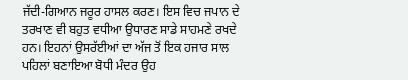ਜੱਦੀ-ਗਿਆਨ ਜਰੂਰ ਹਾਸਲ ਕਰਣ। ਇਸ ਵਿਚ ਜਪਾਨ ਦੇ ਤਰਖਾਣ ਵੀ ਬਹੁਤ ਵਧੀਆ ਉਧਾਰਣ ਸਾਡੇ ਸਾਹਮਣੇ ਰਖਦੇ ਹਨ। ਇਹਨਾਂ ਉਸਰੱਈਆਂ ਦਾ ਅੱਜ ਤੋਂ ਇਕ ਹਜਾਰ ਸਾਲ ਪਹਿਲਾਂ ਬਣਾਇਆ ਬੋਧੀ ਮੰਦਰ ਉਹ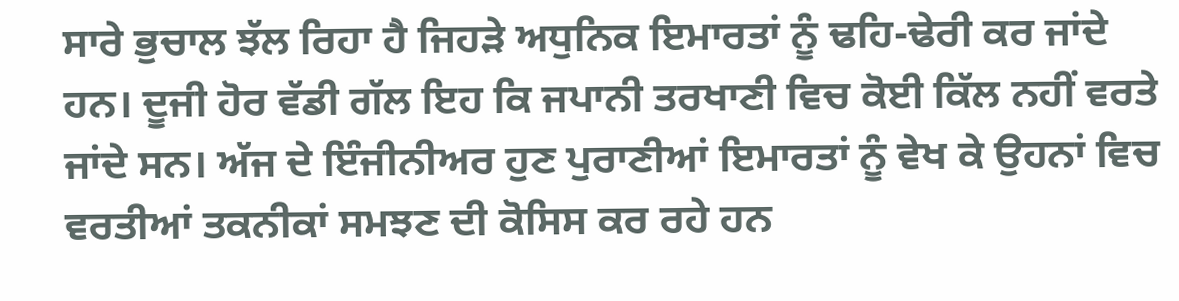ਸਾਰੇ ਭੁਚਾਲ ਝੱਲ ਰਿਹਾ ਹੈ ਜਿਹੜੇ ਅਧੁਨਿਕ ਇਮਾਰਤਾਂ ਨੂੰ ਢਹਿ-ਢੇਰੀ ਕਰ ਜਾਂਦੇ ਹਨ। ਦੂਜੀ ਹੋਰ ਵੱਡੀ ਗੱਲ ਇਹ ਕਿ ਜਪਾਨੀ ਤਰਖਾਣੀ ਵਿਚ ਕੋਈ ਕਿੱਲ ਨਹੀਂ ਵਰਤੇ ਜਾਂਦੇ ਸਨ। ਅੱਜ ਦੇ ਇੰਜੀਨੀਅਰ ਹੁਣ ਪੁਰਾਣੀਆਂ ਇਮਾਰਤਾਂ ਨੂੰ ਵੇਖ ਕੇ ਉਹਨਾਂ ਵਿਚ ਵਰਤੀਆਂ ਤਕਨੀਕਾਂ ਸਮਝਣ ਦੀ ਕੋਸਿਸ ਕਰ ਰਹੇ ਹਨ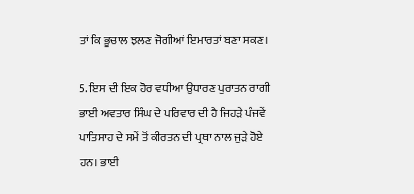ਤਾਂ ਕਿ ਭੂਚਾਲ ਝਲਣ ਜੋਗੀਆਂ ਇਮਾਰਤਾਂ ਬਣਾ ਸਕਣ।

5. ਇਸ ਦੀ ਇਕ ਹੋਰ ਵਧੀਆ ਉਧਾਰਣ ਪੁਰਾਤਨ ਰਾਗੀ ਭਾਈ ਅਵਤਾਰ ਸਿੰਘ ਦੇ ਪਰਿਵਾਰ ਦੀ ਹੈ ਜਿਹੜੇ ਪੰਜਵੇਂ ਪਾਤਿਸਾਹ ਦੇ ਸਮੇਂ ਤੋਂ ਕੀਰਤਨ ਦੀ ਪ੍ਰਥਾ ਨਾਲ ਜੁੜੇ ਹੋਏ ਹਨ। ਭਾਈ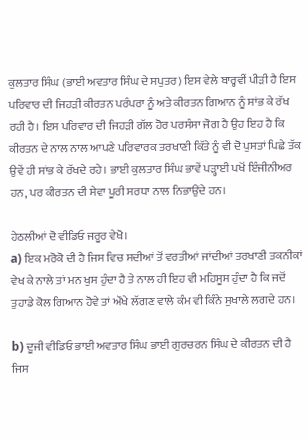ਕੁਲਤਾਰ ਸਿੰਘ (ਭਾਈ ਅਵਤਾਰ ਸਿੰਘ ਦੇ ਸਪੁਤਰ) ਇਸ ਵੇਲੇ ਬਾਰ੍ਹਵੀਂ ਪੀੜੀ ਹੈ ਇਸ ਪਰਿਵਾਰ ਦੀ ਜਿਹੜੀ ਕੀਰਤਨ ਪਰੰਪਰਾ ਨੂੰ ਅਤੇ ਕੀਰਤਨ ਗਿਆਨ ਨੂੰ ਸਾਂਭ ਕੇ ਰੱਖ ਰਹੀ ਹੈ। ਇਸ ਪਰਿਵਾਰ ਦੀ ਜਿਹੜੀ ਗੱਲ ਹੋਰ ਪਰਸੰਸਾ ਜੋਗ ਹੈ ਉਹ ਇਹ ਹੈ ਕਿ ਕੀਰਤਨ ਦੇ ਨਾਲ ਨਾਲ ਆਪਣੇ ਪਰਿਵਾਰਕ ਤਰਖਾਣੀ ਕਿੱਤੇ ਨੂੰ ਵੀ ਦੋ ਪੁਸਤਾਂ ਪਿਛੇ ਤੱਕ ਉਵੇਂ ਹੀ ਸਾਂਭ ਕੇ ਰੱਖਦੇ ਰਹੇ। ਭਾਈ ਕੁਲਤਾਰ ਸਿੰਘ ਭਾਵੇਂ ਪੜ੍ਹਾਈ ਪਖੋਂ ਇੰਜੀਨੀਅਰ ਹਨ, ਪਰ ਕੀਰਤਨ ਦੀ ਸੇਵਾ ਪੂਰੀ ਸਰਧਾ ਨਾਲ ਨਿਭਾਉਂਦੇ ਹਨ।

ਹੇਠਲੀਆਂ ਦੋ ਵੀਡਿਓ ਜਰੂਰ ਵੇਖੋ।
a) ਇਕ ਮਰੋਕੋ ਦੀ ਹੈ ਜਿਸ ਵਿਚ ਸਦੀਆਂ ਤੋਂ ਵਰਤੀਆਂ ਜਾਂਦੀਆਂ ਤਰਖਾਣੀ ਤਕਨੀਕਾਂ ਵੇਖ ਕੇ ਨਾਲੇ ਤਾਂ ਮਨ ਖੁਸ ਹੁੰਦਾ ਹੈ ਤੇ ਨਾਲ ਹੀ ਇਹ ਵੀ ਮਹਿਸੂਸ ਹੁੰਦਾ ਹੈ ਕਿ ਜਦੋਂ ਤੁਹਾਡੇ ਕੋਲ ਗਿਆਨ ਹੋਵੇ ਤਾਂ ਔਖੇ ਲੱਗਣ ਵਾਲੇ ਕੰਮ ਵੀ ਕਿੰਨੇ ਸੁਖਾਲੇ ਲਗਦੇ ਹਨ।

b) ਦੂਜੀ ਵੀਡਿਓ ਭਾਈ ਅਵਤਾਰ ਸਿੰਘ ਭਾਈ ਗੁਰਚਰਨ ਸਿੰਘ ਦੇ ਕੀਰਤਨ ਦੀ ਹੈ ਜਿਸ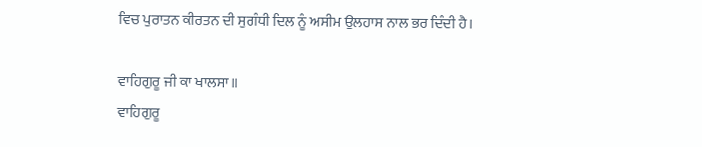ਵਿਚ ਪੁਰਾਤਨ ਕੀਰਤਨ ਦੀ ਸੁਗੰਧੀ ਦਿਲ ਨੂੰ ਅਸੀਮ ਉਲਹਾਸ ਨਾਲ ਭਰ ਦਿੰਦੀ ਹੈ।

ਵਾਹਿਗੁਰੂ ਜੀ ਕਾ ਖਾਲਸਾ॥
ਵਾਹਿਗੁਰੂ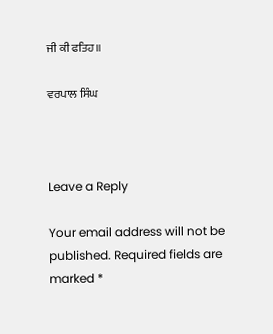ਜੀ ਕੀ ਫਤਿਹ॥

ਵਰਪਾਲ ਸਿੰਘ



Leave a Reply

Your email address will not be published. Required fields are marked *